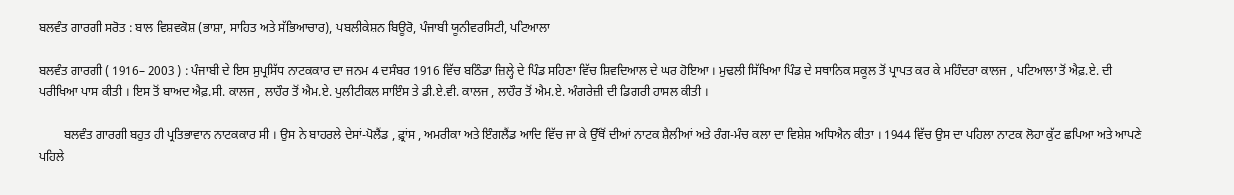ਬਲਵੰਤ ਗਾਰਗੀ ਸਰੋਤ : ਬਾਲ ਵਿਸ਼ਵਕੋਸ਼ (ਭਾਸ਼ਾ, ਸਾਹਿਤ ਅਤੇ ਸੱਭਿਆਚਾਰ), ਪਬਲੀਕੇਸ਼ਨ ਬਿਊਰੋ, ਪੰਜਾਬੀ ਯੂਨੀਵਰਸਿਟੀ, ਪਟਿਆਲਾ

ਬਲਵੰਤ ਗਾਰਗੀ ( 1916– 2003 ) : ਪੰਜਾਬੀ ਦੇ ਇਸ ਸੁਪ੍ਰਸਿੱਧ ਨਾਟਕਕਾਰ ਦਾ ਜਨਮ 4 ਦਸੰਬਰ 1916 ਵਿੱਚ ਬਠਿੰਡਾ ਜ਼ਿਲ੍ਹੇ ਦੇ ਪਿੰਡ ਸਹਿਣਾ ਵਿੱਚ ਸ਼ਿਵਦਿਆਲ ਦੇ ਘਰ ਹੋਇਆ । ਮੁਢਲੀ ਸਿੱਖਿਆ ਪਿੰਡ ਦੇ ਸਥਾਨਿਕ ਸਕੂਲ ਤੋਂ ਪ੍ਰਾਪਤ ਕਰ ਕੇ ਮਹਿੰਦਰਾ ਕਾਲਜ , ਪਟਿਆਲਾ ਤੋਂ ਐਫ਼.ਏ. ਦੀ ਪਰੀਖਿਆ ਪਾਸ ਕੀਤੀ । ਇਸ ਤੋਂ ਬਾਅਦ ਐਫ਼.ਸੀ. ਕਾਲਜ , ਲਾਹੌਰ ਤੋਂ ਐਮ.ਏ. ਪੁਲੀਟੀਕਲ ਸਾਇੰਸ ਤੇ ਡੀ.ਏ.ਵੀ. ਕਾਲਜ , ਲਾਹੌਰ ਤੋਂ ਐਮ.ਏ. ਅੰਗਰੇਜ਼ੀ ਦੀ ਡਿਗਰੀ ਹਾਸਲ ਕੀਤੀ ।

        ਬਲਵੰਤ ਗਾਰਗੀ ਬਹੁਤ ਹੀ ਪ੍ਰਤਿਭਾਵਾਨ ਨਾਟਕਕਾਰ ਸੀ । ਉਸ ਨੇ ਬਾਹਰਲੇ ਦੇਸਾਂ-ਪੋਲੈਂਡ , ਫ਼੍ਰਾਂਸ , ਅਮਰੀਕਾ ਅਤੇ ਇੰਗਲੈਂਡ ਆਦਿ ਵਿੱਚ ਜਾ ਕੇ ਉੱਥੋਂ ਦੀਆਂ ਨਾਟਕ ਸ਼ੈਲੀਆਂ ਅਤੇ ਰੰਗ-ਮੰਚ ਕਲਾ ਦਾ ਵਿਸ਼ੇਸ਼ ਅਧਿਐਨ ਕੀਤਾ । 1944 ਵਿੱਚ ਉਸ ਦਾ ਪਹਿਲਾ ਨਾਟਕ ਲੋਹਾ ਕੁੱਟ ਛਪਿਆ ਅਤੇ ਆਪਣੇ ਪਹਿਲੇ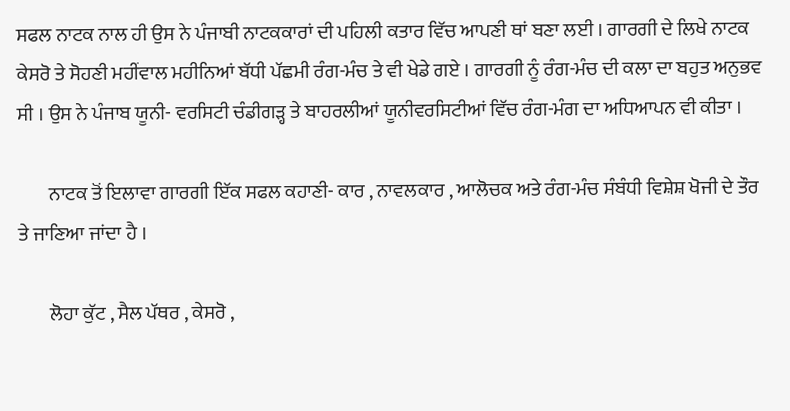ਸਫਲ ਨਾਟਕ ਨਾਲ ਹੀ ਉਸ ਨੇ ਪੰਜਾਬੀ ਨਾਟਕਕਾਰਾਂ ਦੀ ਪਹਿਲੀ ਕਤਾਰ ਵਿੱਚ ਆਪਣੀ ਥਾਂ ਬਣਾ ਲਈ । ਗਾਰਗੀ ਦੇ ਲਿਖੇ ਨਾਟਕ ਕੇਸਰੋ ਤੇ ਸੋਹਣੀ ਮਹੀਂਵਾਲ ਮਹੀਨਿਆਂ ਬੱਧੀ ਪੱਛਮੀ ਰੰਗ-ਮੰਚ ਤੇ ਵੀ ਖੇਡੇ ਗਏ । ਗਾਰਗੀ ਨੂੰ ਰੰਗ-ਮੰਚ ਦੀ ਕਲਾ ਦਾ ਬਹੁਤ ਅਨੁਭਵ ਸੀ । ਉਸ ਨੇ ਪੰਜਾਬ ਯੂਨੀ- ਵਰਸਿਟੀ ਚੰਡੀਗੜ੍ਹ ਤੇ ਬਾਹਰਲੀਆਂ ਯੂਨੀਵਰਸਿਟੀਆਂ ਵਿੱਚ ਰੰਗ-ਮੰਗ ਦਾ ਅਧਿਆਪਨ ਵੀ ਕੀਤਾ ।

        ਨਾਟਕ ਤੋਂ ਇਲਾਵਾ ਗਾਰਗੀ ਇੱਕ ਸਫਲ ਕਹਾਣੀ- ਕਾਰ , ਨਾਵਲਕਾਰ , ਆਲੋਚਕ ਅਤੇ ਰੰਗ-ਮੰਚ ਸੰਬੰਧੀ ਵਿਸ਼ੇਸ਼ ਖੋਜੀ ਦੇ ਤੌਰ ਤੇ ਜਾਣਿਆ ਜਾਂਦਾ ਹੈ ।

        ਲੋਹਾ ਕੁੱਟ , ਸੈਲ ਪੱਥਰ , ਕੇਸਰੋ ,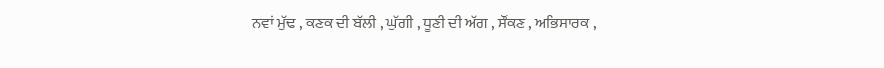ਨਵਾਂ ਮੁੱਢ , ਕਣਕ ਦੀ ਬੱਲੀ , ਘੁੱਗੀ , ਧੂਣੀ ਦੀ ਅੱਗ , ਸੌਂਕਣ , ਅਭਿਸਾਰਕ ,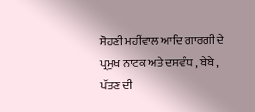ਸੋਹਣੀ ਮਹੀਂਵਾਲ ਆਦਿ ਗਾਰਗੀ ਦੇ ਪ੍ਰਮੁਖ ਨਾਟਕ ਅਤੇ ਦਸਵੰਧ , ਬੇਬੇ , ਪੱਤਣ ਦੀ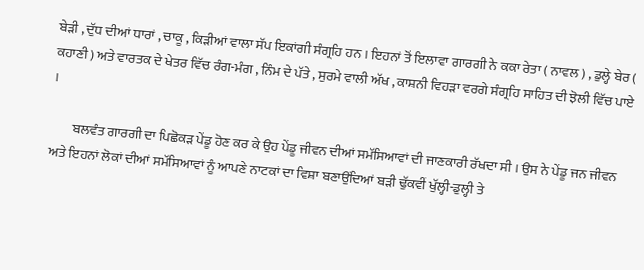ਬੇੜੀ , ਦੁੱਧ ਦੀਆਂ ਧਾਰਾਂ , ਚਾਕੂ , ਕਿੜੀਆਂ ਵਾਲਾ ਸੱਪ ਇਕਾਂਗੀ ਸੰਗ੍ਰਹਿ ਹਨ । ਇਹਨਾਂ ਤੋਂ ਇਲਾਵਾ ਗਾਰਗੀ ਨੇ ਕਕਾ ਰੇਤਾ ( ਨਾਵਲ ) , ਡੁਲ੍ਹੇ ਬੇਰ ( ਕਹਾਣੀ ) ਅਤੇ ਵਾਰਤਕ ਦੇ ਖੇਤਰ ਵਿੱਚ ਰੰਗ-ਮੰਗ , ਨਿੰਮ ਦੇ ਪੱਤੇ , ਸੁਰਮੇ ਵਾਲੀ ਅੱਖ , ਕਾਸ਼ਨੀ ਵਿਹੜਾ ਵਰਗੇ ਸੰਗ੍ਰਹਿ ਸਾਹਿਤ ਦੀ ਝੋਲੀ ਵਿੱਚ ਪਾਏ ।

        ਬਲਵੰਤ ਗਾਰਗੀ ਦਾ ਪਿਛੋਕੜ ਪੇਂਡੂ ਹੋਣ ਕਰ ਕੇ ਉਹ ਪੇਂਡੂ ਜੀਵਨ ਦੀਆਂ ਸਮੱਸਿਆਵਾਂ ਦੀ ਜਾਣਕਾਰੀ ਰੱਖਦਾ ਸੀ । ਉਸ ਨੇ ਪੇਂਡੂ ਜਨ ਜੀਵਨ ਅਤੇ ਇਹਨਾਂ ਲੋਕਾਂ ਦੀਆਂ ਸਮੱਸਿਆਵਾਂ ਨੂੰ ਆਪਣੇ ਨਾਟਕਾਂ ਦਾ ਵਿਸ਼ਾ ਬਣਾਉਂਦਿਆਂ ਬੜੀ ਢੁੱਕਵੀਂ ਖੁੱਲ੍ਹੀ-ਡੁਲ੍ਹੀ ਤੇ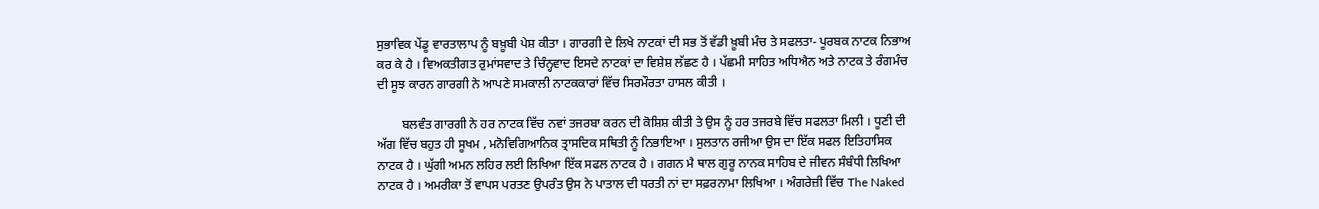ਸੁਭਾਵਿਕ ਪੇਂਡੂ ਵਾਰਤਾਲਾਪ ਨੂੰ ਬਖ਼ੂਬੀ ਪੇਸ਼ ਕੀਤਾ । ਗਾਰਗੀ ਦੇ ਲਿਖੇ ਨਾਟਕਾਂ ਦੀ ਸਭ ਤੋਂ ਵੱਡੀ ਖ਼ੂਬੀ ਮੰਚ ਤੇ ਸਫਲਤਾ- ਪੂਰਬਕ ਨਾਟਕ ਨਿਭਾਅ ਕਰ ਕੇ ਹੈ । ਵਿਅਕਤੀਗਤ ਰੁਮਾਂਸਵਾਦ ਤੇ ਚਿੰਨ੍ਹਵਾਦ ਇਸਦੇ ਨਾਟਕਾਂ ਦਾ ਵਿਸ਼ੇਸ਼ ਲੱਛਣ ਹੈ । ਪੱਛਮੀ ਸਾਹਿਤ ਅਧਿਐਨ ਅਤੇ ਨਾਟਕ ਤੇ ਰੰਗਮੰਚ ਦੀ ਸੂਝ ਕਾਰਨ ਗਾਰਗੀ ਨੇ ਆਪਣੇ ਸਮਕਾਲੀ ਨਾਟਕਕਾਰਾਂ ਵਿੱਚ ਸਿਰਮੌਰਤਾ ਹਾਸਲ ਕੀਤੀ ।

        ਬਲਵੰਤ ਗਾਰਗੀ ਨੇ ਹਰ ਨਾਟਕ ਵਿੱਚ ਨਵਾਂ ਤਜਰਬਾ ਕਰਨ ਦੀ ਕੋਸ਼ਿਸ਼ ਕੀਤੀ ਤੇ ਉਸ ਨੂੰ ਹਰ ਤਜਰਬੇ ਵਿੱਚ ਸਫਲਤਾ ਮਿਲੀ । ਧੂਣੀ ਦੀ ਅੱਗ ਵਿੱਚ ਬਹੁਤ ਹੀ ਸੂਖਮ , ਮਨੋਵਿਗਿਆਨਿਕ ਤ੍ਰਾਸਦਿਕ ਸਥਿਤੀ ਨੂੰ ਨਿਭਾਇਆ । ਸੁਲਤਾਨ ਰਜੀਆ ਉਸ ਦਾ ਇੱਕ ਸਫਲ ਇਤਿਹਾਸਿਕ ਨਾਟਕ ਹੈ । ਘੁੱਗੀ ਅਮਨ ਲਹਿਰ ਲਈ ਲਿਖਿਆ ਇੱਕ ਸਫਲ ਨਾਟਕ ਹੈ । ਗਗਨ ਮੈ ਥਾਲ ਗੁਰੂ ਨਾਨਕ ਸਾਹਿਬ ਦੇ ਜੀਵਨ ਸੰਬੰਧੀ ਲਿਖਿਆ ਨਾਟਕ ਹੈ । ਅਮਰੀਕਾ ਤੋਂ ਵਾਪਸ ਪਰਤਣ ਉਪਰੰਤ ਉਸ ਨੇ ਪਾਤਾਲ ਦੀ ਧਰਤੀ ਨਾਂ ਦਾ ਸਫ਼ਰਨਾਮਾ ਲਿਖਿਆ । ਅੰਗਰੇਜ਼ੀ ਵਿੱਚ The Naked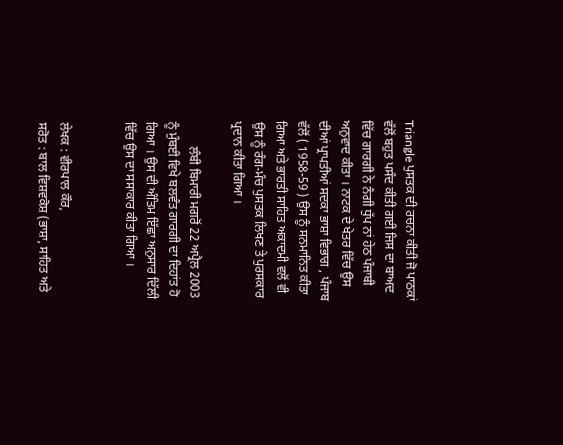Triangle ਪੁਸਤਕ ਦੀ ਰਚਨਾ ਕੀਤੀ ਜੋ ਪਾਠਕਾਂ ਵੱਲੋਂ ਬਹੁਤ ਪਸੰਦ ਕੀਤੀ ਗਈ ਜਿਸ ਦਾ ਬਾਅਦ ਵਿੱਚ ਗਾਰਗੀ ਨੇ ਨੰਗੀ ਧੁੱਪ ਨਾਂ ਹੇਠ ਪੰਜਾਬੀ ਅਨੁਵਾਦ ਕੀਤਾ । ਨਾਟਕ ਦੇ ਖੇਤਰ ਵਿੱਚ ਉਸ ਦੀਆਂ ਪ੍ਰਾਪਤੀਆਂ ਸਦਕਾ ਭਾਸ਼ਾ ਵਿਭਾਗ , ਪੰਜਾਬ ਵੱਲੋਂ ( 1958-59 ) ਉਸ ਨੂੰ ਸਨਮਾਨਿਤ ਕੀਤਾ ਗਿਆ ਅਤੇ ਭਾਰਤੀ ਸਾਹਿਤ ਅਕਾਦਮੀ ਵਲੋਂ ਵੀ ਉਸ ਨੂੰ ਰੰਗ-ਮੰਚ ਪੁਸਤਕ ਲਿਖਣ ਤੇ ਪੁਰਸਕਾਰ ਪ੍ਰਦਾਨ ਕੀਤਾ ਗਿਆ ।

        ਲੰਬੀ ਬਿਮਾਰੀ ਮਗਰੋਂ 22 ਅਪ੍ਰੈਲ 2003 ਨੂੰ ਮੁੰਬਈ ਵਿਖੇ ਬਲਵੰਤ ਗਾਰਗੀ ਦਾ ਦਿਹਾਂਤ ਹੋ ਗਿਆ । ਉਸ ਦੀ ਅੰਤਿਮ ਇੱਛਾ ਅਨੁਸਾਰ ਦਿੱਲੀ ਵਿੱਚ ਉਸ ਦਾ ਸਸਾਕਾਰ ਕੀਤਾ ਗਿਆ ।


ਲੇਖਕ : ਵੀਰਪਾਲ ਕੌਰ,
ਸਰੋਤ : ਬਾਲ ਵਿਸ਼ਵਕੋਸ਼ (ਭਾਸ਼ਾ, ਸਾਹਿਤ ਅਤੇ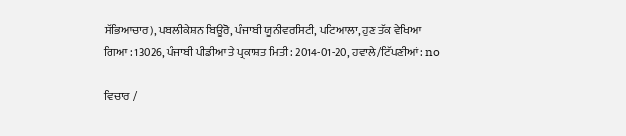ਸੱਭਿਆਚਾਰ), ਪਬਲੀਕੇਸ਼ਨ ਬਿਊਰੋ, ਪੰਜਾਬੀ ਯੂਨੀਵਰਸਿਟੀ, ਪਟਿਆਲਾ, ਹੁਣ ਤੱਕ ਵੇਖਿਆ ਗਿਆ : 13026, ਪੰਜਾਬੀ ਪੀਡੀਆ ਤੇ ਪ੍ਰਕਾਸ਼ਤ ਮਿਤੀ : 2014-01-20, ਹਵਾਲੇ/ਟਿੱਪਣੀਆਂ: no

ਵਿਚਾਰ /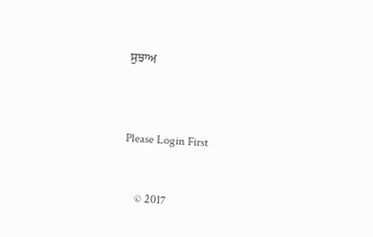ਸੁਝਾਅ



Please Login First


    © 2017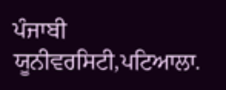ਪੰਜਾਬੀ ਯੂਨੀਵਰਸਿਟੀ,ਪਟਿਆਲਾ.